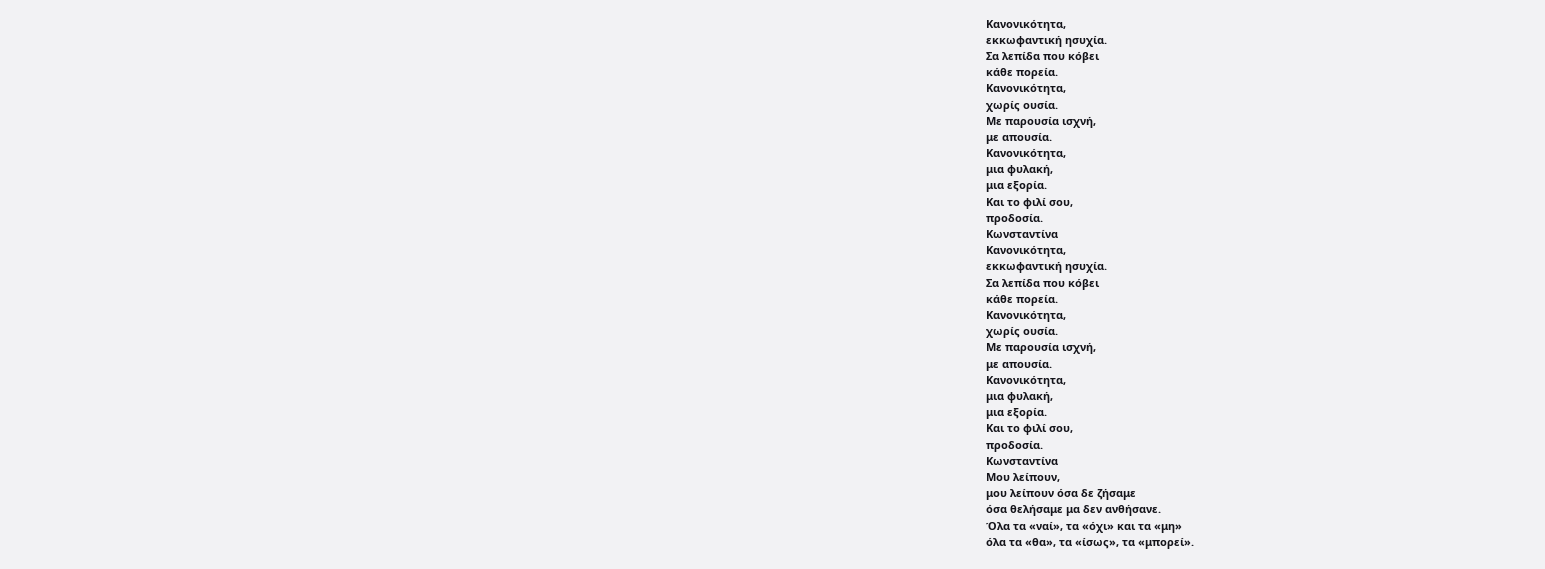Κανονικότητα,
εκκωφαντική ησυχία.
Σα λεπίδα που κόβει
κάθε πορεία.
Κανονικότητα,
χωρίς ουσία.
Με παρουσία ισχνή,
με απουσία.
Κανονικότητα,
μια φυλακή,
μια εξορία.
Και το φιλί σου,
προδοσία.
Κωνσταντίνα
Κανονικότητα,
εκκωφαντική ησυχία.
Σα λεπίδα που κόβει
κάθε πορεία.
Κανονικότητα,
χωρίς ουσία.
Με παρουσία ισχνή,
με απουσία.
Κανονικότητα,
μια φυλακή,
μια εξορία.
Και το φιλί σου,
προδοσία.
Κωνσταντίνα
Μου λείπουν,
μου λείπουν όσα δε ζήσαμε
όσα θελήσαμε μα δεν ανθήσανε.
Όλα τα «ναί», τα «όχι» και τα «μη»
όλα τα «θα», τα «ίσως», τα «μπορεί».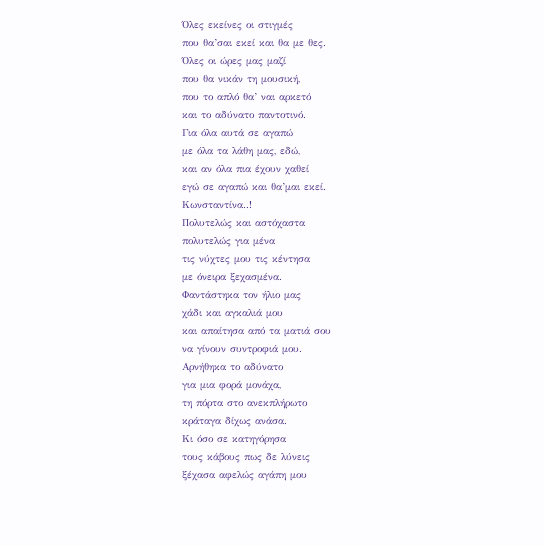Όλες εκείνες οι στιγμές
που θα’σαι εκεί και θα με θες.
Όλες οι ώρες μας μαζί
που θα νικάν τη μουσική,
που το απλό θα’ ναι αρκετό
και το αδύνατο παντοτινό.
Για όλα αυτά σε αγαπώ
με όλα τα λάθη μας, εδώ,
και αν όλα πια έχουν χαθεί
εγώ σε αγαπώ και θα’μαι εκεί.
Κωνσταντίνα..!
Πολυτελώς και αστόχαστα
πολυτελώς για μένα
τις νύχτες μου τις κέντησα
με όνειρα ξεχασμένα.
Φαντάστηκα τον ήλιο μας
χάδι και αγκαλιά μου
και απαίτησα από τα ματιά σου
να γίνουν συντροφιά μου.
Αρνήθηκα το αδύνατο
για μια φορά μονάχα,
τη πόρτα στο ανεκπλήρωτο
κράταγα δίχως ανάσα.
Κι όσο σε κατηγόρησα
τους κάβους πως δε λύνεις
ξέχασα αφελώς αγάπη μου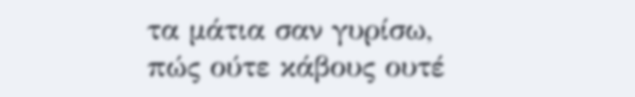τα μάτια σαν γυρίσω,
πώς ούτε κάβους ουτέ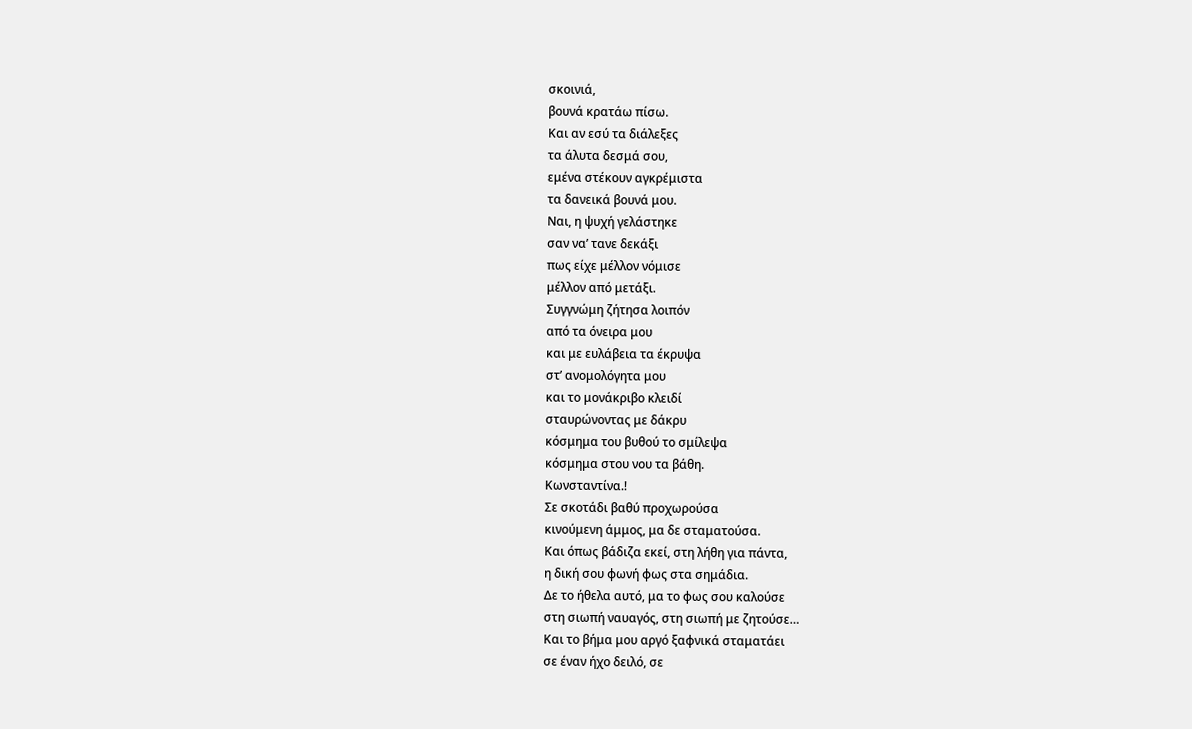σκοινιά,
βουνά κρατάω πίσω.
Και αν εσύ τα διάλεξες
τα άλυτα δεσμά σου,
εμένα στέκουν αγκρέμιστα
τα δανεικά βουνά μου.
Ναι, η ψυχή γελάστηκε
σαν να’ τανε δεκάξι
πως είχε μέλλον νόμισε
μέλλον από μετάξι.
Συγγνώμη ζήτησα λοιπόν
από τα όνειρα μου
και με ευλάβεια τα έκρυψα
στ’ ανομολόγητα μου
και το μονάκριβο κλειδί
σταυρώνοντας με δάκρυ
κόσμημα του βυθού το σμίλεψα
κόσμημα στου νου τα βάθη.
Κωνσταντίνα.!
Σε σκοτάδι βαθύ προχωρούσα
κινούμενη άμμος, μα δε σταματούσα.
Kαι όπως βάδιζα εκεί, στη λήθη για πάντα,
η δική σου φωνή φως στα σημάδια.
Δε το ήθελα αυτό, μα το φως σου καλούσε
στη σιωπή ναυαγός, στη σιωπή με ζητούσε…
Kαι το βήμα μου αργό ξαφνικά σταματάει
σε έναν ήχο δειλό, σε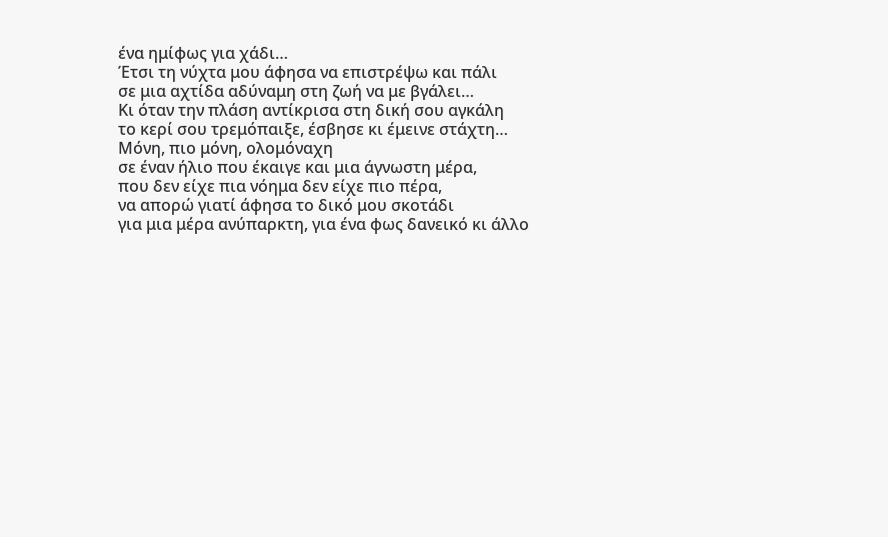ένα ημίφως για χάδι…
Έτσι τη νύχτα μου άφησα να επιστρέψω και πάλι
σε μια αχτίδα αδύναμη στη ζωή να με βγάλει…
Κι όταν την πλάση αντίκρισα στη δική σου αγκάλη
το κερί σου τρεμόπαιξε, έσβησε κι έμεινε στάχτη…
Μόνη, πιο μόνη, ολομόναχη
σε έναν ήλιο που έκαιγε και μια άγνωστη μέρα,
που δεν είχε πια νόημα δεν είχε πιο πέρα,
να απορώ γιατί άφησα το δικό μου σκοτάδι
για μια μέρα ανύπαρκτη, για ένα φως δανεικό κι άλλο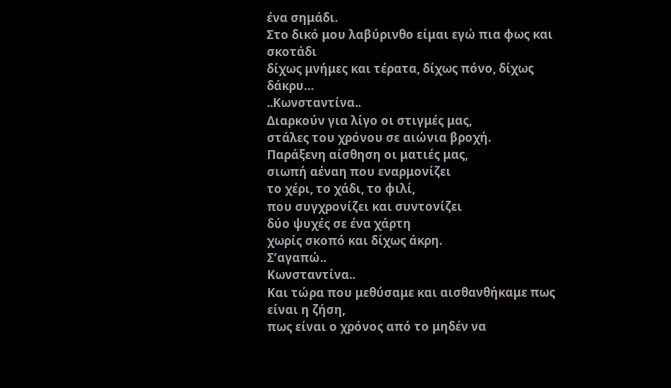ένα σημάδι.
Στο δικό μου λαβύρινθο είμαι εγώ πια φως και σκοτάδι
δίχως μνήμες και τέρατα, δίχως πόνο, δίχως δάκρυ…
..Κωνσταντίνα..
Διαρκούν για λίγο οι στιγμές μας,
στάλες του χρόνου σε αιώνια βροχή.
Παράξενη αίσθηση οι ματιές μας,
σιωπή αέναη που εναρμονίζει
το χέρι, το χάδι, το φιλί,
που συγχρονίζει και συντονίζει
δύο ψυχές σε ένα χάρτη
χωρίς σκοπό και δίχως άκρη.
Σ’αγαπώ..
Κωνσταντίνα..
Και τώρα που μεθύσαμε και αισθανθήκαμε πως είναι η ζήση,
πως είναι ο χρόνος από το μηδέν να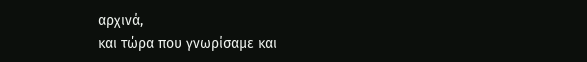αρχινά,
και τώρα που γνωρίσαμε και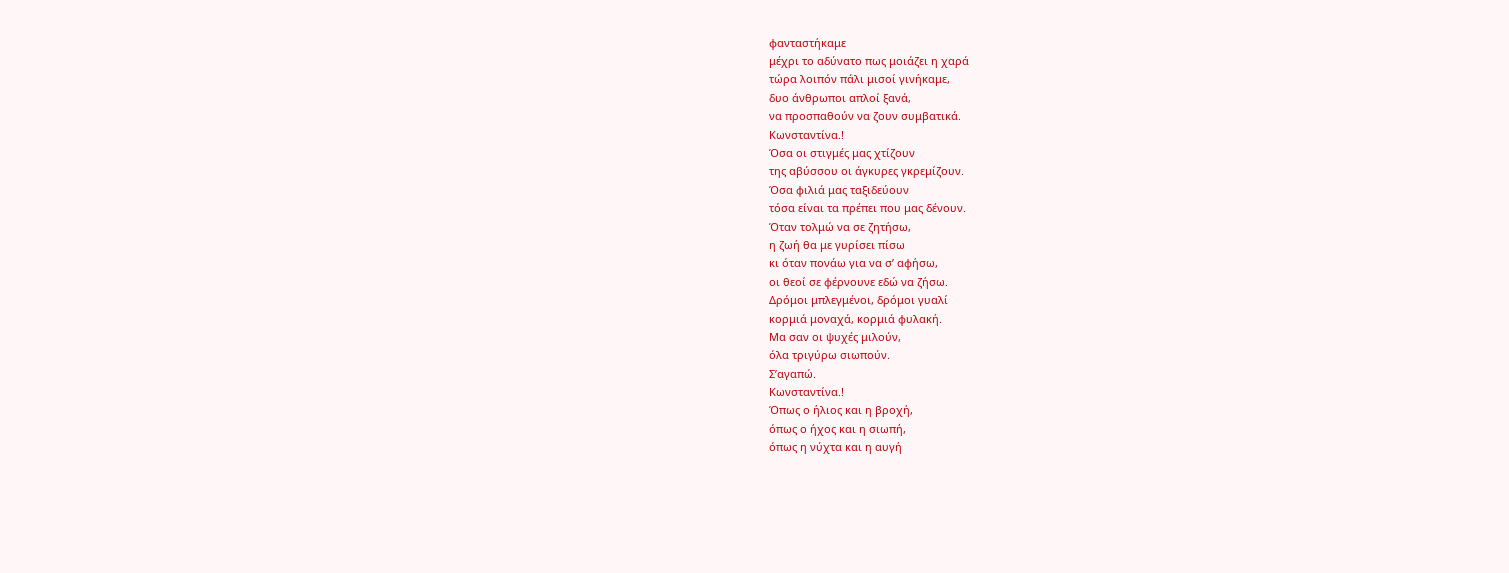φανταστήκαμε
μέχρι το αδύνατο πως μοιάζει η χαρά
τώρα λοιπόν πάλι μισοί γινήκαμε,
δυο άνθρωποι απλοί ξανά,
να προσπαθούν να ζουν συμβατικά.
Κωνσταντίνα.!
Όσα οι στιγμές μας χτίζουν
της αβύσσου οι άγκυρες γκρεμίζουν.
Όσα φιλιά μας ταξιδεύουν
τόσα είναι τα πρέπει που μας δένουν.
Όταν τολμώ να σε ζητήσω,
η ζωή θα με γυρίσει πίσω
κι όταν πονάω για να σ’ αφήσω,
οι θεοί σε φέρνουνε εδώ να ζήσω.
Δρόμοι μπλεγμένοι, δρόμοι γυαλί
κορμιά μοναχά, κορμιά φυλακή.
Μα σαν οι ψυχές μιλούν,
όλα τριγύρω σιωπούν.
Σ’αγαπώ.
Κωνσταντίνα.!
Όπως ο ήλιος και η βροχή,
όπως ο ήχος και η σιωπή,
όπως η νύχτα και η αυγή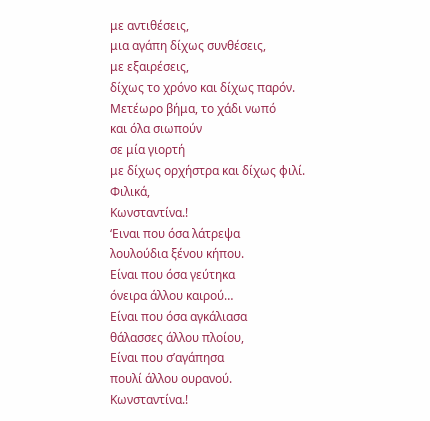με αντιθέσεις,
μια αγάπη δίχως συνθέσεις,
με εξαιρέσεις,
δίχως το χρόνο και δίχως παρόν.
Μετέωρο βήμα, το χάδι νωπό
και όλα σιωπούν
σε μία γιορτή
με δίχως ορχήστρα και δίχως φιλί.
Φιλικά,
Κωνσταντίνα.!
‘Ειναι που όσα λάτρεψα
λουλούδια ξένου κήπου.
Είναι που όσα γεύτηκα
όνειρα άλλου καιρού…
Είναι που όσα αγκάλιασα
θάλασσες άλλου πλοίου,
Είναι που σ’αγάπησα
πουλί άλλου ουρανού.
Κωνσταντίνα.!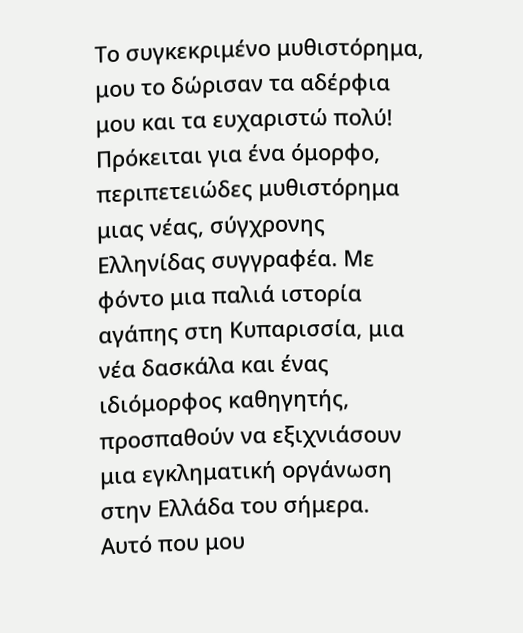Το συγκεκριμένο μυθιστόρημα, μου το δώρισαν τα αδέρφια μου και τα ευχαριστώ πολύ!
Πρόκειται για ένα όμορφο, περιπετειώδες μυθιστόρημα μιας νέας, σύγχρονης Ελληνίδας συγγραφέα. Με φόντο μια παλιά ιστορία αγάπης στη Κυπαρισσία, μια νέα δασκάλα και ένας ιδιόμορφος καθηγητής, προσπαθούν να εξιχνιάσουν μια εγκληματική οργάνωση στην Ελλάδα του σήμερα.
Αυτό που μου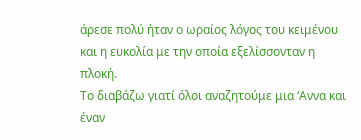άρεσε πολύ ήταν ο ωραίος λόγος του κειμένου και η ευκολία με την οποία εξελίσσονταν η πλοκή.
Το διαβάζω γιατί όλοι αναζητούμε μια ‘Αννα και έναν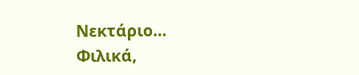Νεκτάριο…
Φιλικά,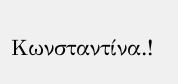Κωνσταντίνα.!